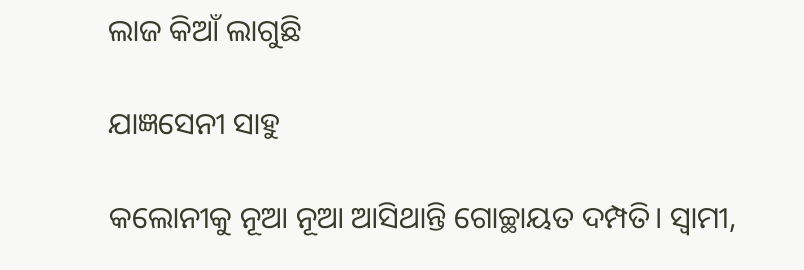ଲାଜ କିଆଁ ଲାଗୁଛି

ଯାଜ୍ଞସେନୀ ସାହୁ

କଲୋନୀକୁ ନୂଆ ନୂଆ ଆସିଥାନ୍ତି ଗୋଚ୍ଛାୟତ ଦମ୍ପତି। ସ୍ବାମୀ,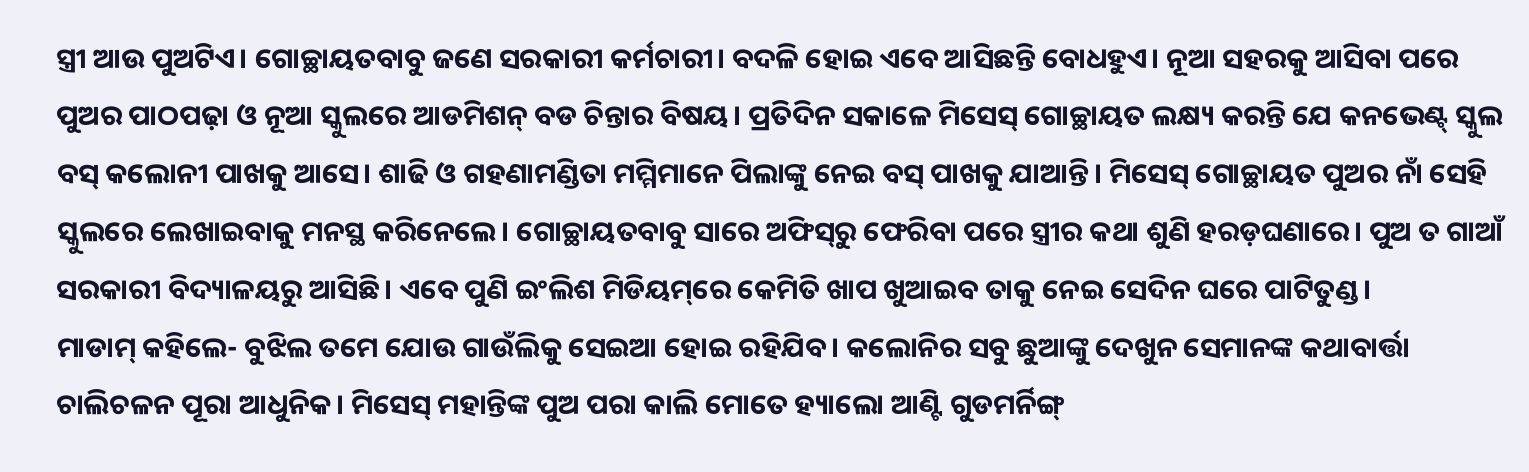ସ୍ତ୍ରୀ ଆଉ ପୁଅଟିଏ। ଗୋଚ୍ଛାୟତବାବୁ ଜଣେ ସରକାରୀ କର୍ମଚାରୀ। ବଦଳି ହୋଇ ଏବେ ଆସିଛନ୍ତି ବୋଧହୁଏ। ନୂଆ ସହରକୁ ଆସିବା ପରେ ପୁଅର ପାଠପଢ଼ା ଓ ନୂଆ ସ୍କୁଲରେ ଆଡମିଶନ୍‌ ବଡ ଚିନ୍ତାର ବିଷୟ। ପ୍ରତିଦିନ ସକାଳେ ମିସେସ୍‌ ଗୋଚ୍ଛାୟତ ଲକ୍ଷ୍ୟ କରନ୍ତି ଯେ କନଭେଣ୍ଟ୍‌ ସ୍କୁଲ ବସ୍‌ କଲୋନୀ ପାଖକୁ ଆସେ। ଶାଢି ଓ ଗହଣାମଣ୍ଡିତା ମମ୍ମିମାନେ ପିଲାଙ୍କୁ ନେଇ ବସ୍‌ ପାଖକୁ ଯାଆନ୍ତି। ମିସେସ୍‌ ଗୋଚ୍ଛାୟତ ପୁଅର ନାଁ ସେହି ସ୍କୁଲରେ ଲେଖାଇବାକୁ ମନସ୍ଥ କରିନେଲେ। ଗୋଚ୍ଛାୟତବାବୁ ସାରେ ଅଫିସ୍‌ରୁ ଫେରିବା ପରେ ସ୍ତ୍ରୀର କଥା ଶୁଣି ହରଡ଼ଘଣାରେ। ପୁଅ ତ ଗାଆଁ ସରକାରୀ ବିଦ୍ୟାଳୟରୁ ଆସିଛି। ଏବେ ପୁଣି ଇଂଲିଶ ମିଡିୟମ୍‌ରେ କେମିତି ଖାପ ଖୁଆଇବ ତାକୁ ନେଇ ସେଦିନ ଘରେ ପାଟିତୁଣ୍ଡ।
ମାଡାମ୍‌ କହିଲେ- ବୁଝିଲ ତମେ ଯୋଉ ଗାଉଁଲିକୁ ସେଇଆ ହୋଇ ରହିଯିବ। କଲୋନିର ସବୁ ଛୁଆଙ୍କୁ ଦେଖୁନ ସେମାନଙ୍କ କଥାବାର୍ତ୍ତା ଚାଲିଚଳନ ପୂରା ଆଧୁନିକ। ମିସେସ୍‌ ମହାନ୍ତିଙ୍କ ପୁଅ ପରା କାଲି ମୋତେ ହ୍ୟାଲୋ ଆଣ୍ଟି ଗୁଡମର୍ନିଙ୍ଗ୍‌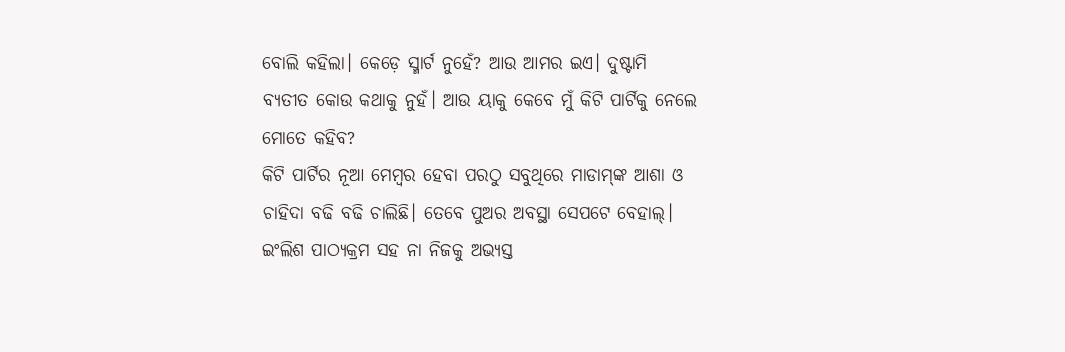ବୋଲି କହିଲା। କେଡ଼େ ସ୍ମାର୍ଟ ନୁହେଁ? ଆଉ ଆମର ଇଏ। ଦୁଷ୍ଟାମି ବ୍ୟତୀତ କୋଉ କଥାକୁ ନୁହଁ। ଆଉ ୟାକୁ କେବେ ମୁଁ କିଟି ପାର୍ଟିକୁ ନେଲେ ମୋତେ କହିବ?
କିଟି ପାର୍ଟିର ନୂଆ ମେମ୍ବର ହେବା ପରଠୁ ସବୁଥିରେ ମାଡାମ୍‌ଙ୍କ ଆଶା ଓ ଚାହିଦା ବଢି ବଢି ଚାଲିଛି। ତେବେ ପୁଅର ଅବସ୍ଥା ସେପଟେ ବେହାଲ୍‌। ଇଂଲିଶ ପାଠ୍ୟକ୍ରମ ସହ ନା ନିଜକୁ ଅଭ୍ୟସ୍ତ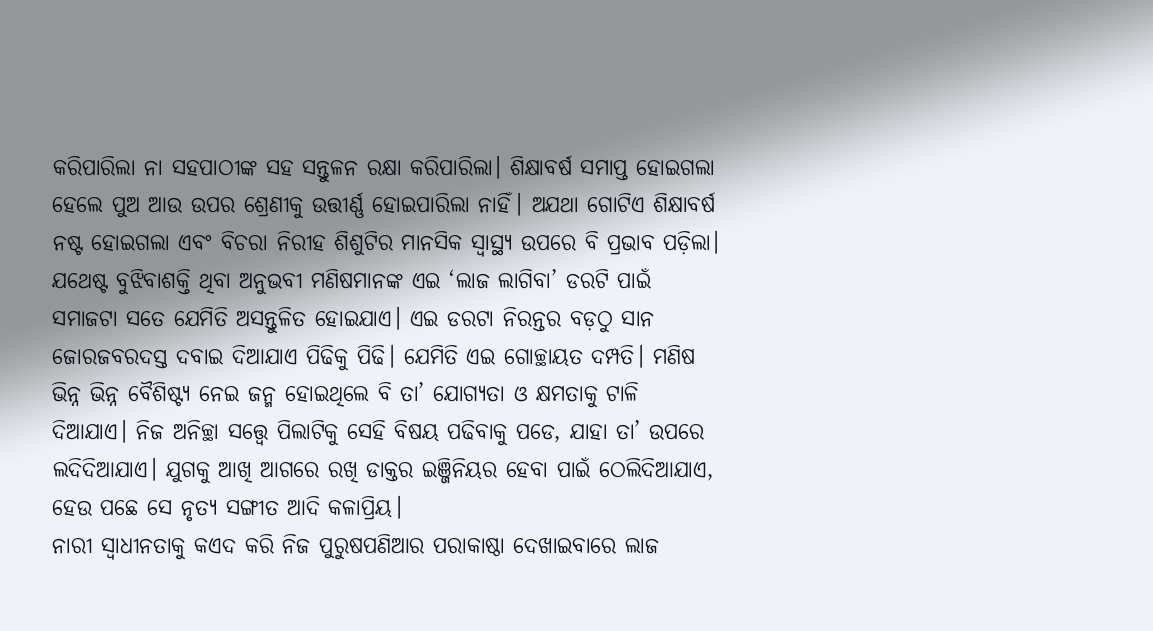କରିପାରିଲା ନା ସହପାଠୀଙ୍କ ସହ ସନ୍ତୁଳନ ରକ୍ଷା କରିପାରିଲା। ଶିକ୍ଷାବର୍ଷ ସମାପ୍ତ ହୋଇଗଲା ହେଲେ ପୁଅ ଆଉ ଉପର ଶ୍ରେଣୀକୁ ଉତ୍ତୀର୍ଣ୍ଣ ହୋଇପାରିଲା ନାହିଁ। ଅଯଥା ଗୋଟିଏ ଶିକ୍ଷାବର୍ଷ ନଷ୍ଟ ହୋଇଗଲା ଏବଂ ବିଚରା ନିରୀହ ଶିଶୁଟିର ମାନସିକ ସ୍ବାସ୍ଥ୍ୟ ଉପରେ ବି ପ୍ରଭାବ ପଡ଼ିଲା।
ଯଥେଷ୍ଟ ବୁଝିବାଶକ୍ତି ଥିବା ଅନୁଭବୀ ମଣିଷମାନଙ୍କ ଏଇ ‘ଲାଜ ଲାଗିବା’ ଡରଟି ପାଇଁ ସମାଜଟା ସତେ ଯେମିତି ଅସନ୍ତୁଳିତ ହୋଇଯାଏ। ଏଇ ଡରଟା ନିରନ୍ତର ବଡ଼ଠୁ ସାନ ଜୋରଜବରଦସ୍ତ ଦବାଇ ଦିଆଯାଏ ପିଢିକୁ ପିଢି। ଯେମିତି ଏଇ ଗୋଚ୍ଛାୟତ ଦମ୍ପତି। ମଣିଷ ଭିନ୍ନ ଭିନ୍ନ ବୈଶିଷ୍ଟ୍ୟ ନେଇ ଜନ୍ମ ହୋଇଥିଲେ ବି ତା’ ଯୋଗ୍ୟତା ଓ କ୍ଷମତାକୁ ଟାଳି ଦିଆଯାଏ। ନିଜ ଅନିଚ୍ଛା ସତ୍ତ୍ବେ ପିଲାଟିକୁ ସେହି ବିଷୟ ପଢିବାକୁ ପଡେ, ଯାହା ତା’ ଉପରେ ଲଦିଦିଆଯାଏ। ଯୁଗକୁ ଆଖି ଆଗରେ ରଖି ଡାକ୍ତର ଇଞ୍ଜିନିୟର ହେବା ପାଇଁ ଠେଲିଦିଆଯାଏ, ହେଉ ପଛେ ସେ ନୃତ୍ୟ ସଙ୍ଗୀତ ଆଦି କଳାପ୍ରିୟ।
ନାରୀ ସ୍ବାଧୀନତାକୁ କଏଦ କରି ନିଜ ପୁରୁଷପଣିଆର ପରାକାଷ୍ଠା ଦେଖାଇବାରେ ଲାଜ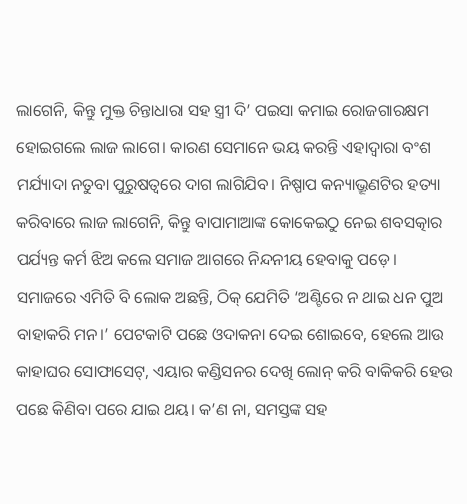ଲାଗେନି, କିନ୍ତୁ ମୁକ୍ତ ଚିନ୍ତାଧାରା ସହ ସ୍ତ୍ରୀ ଦି’ ପଇସା କମାଇ ରୋଜଗାରକ୍ଷମ ହୋଇଗଲେ ଲାଜ ଲାଗେ। କାରଣ ସେମାନେ ଭୟ କରନ୍ତି ଏହାଦ୍ବାରା ବଂଶ ମର୍ଯ୍ୟାଦା ନତୁବା ପୁରୁଷତ୍ୱରେ ଦାଗ ଲାଗିଯିବ। ନିଷ୍ପାପ କନ୍ୟାଭ୍ରୂଣଟିର ହତ୍ୟା କରିବାରେ ଲାଜ ଲାଗେନି, କିନ୍ତୁ ବାପାମାଆଙ୍କ କୋକେଇଠୁ ନେଇ ଶବସତ୍କାର ପର୍ଯ୍ୟନ୍ତ କର୍ମ ଝିଅ କଲେ ସମାଜ ଆଗରେ ନିନ୍ଦନୀୟ ହେବାକୁ ପଡ଼େ।
ସମାଜରେ ଏମିତି ବି ଲୋକ ଅଛନ୍ତି, ଠିକ୍‌ ଯେମିତି ‘ଅଣ୍ଟିରେ ନ ଥାଇ ଧନ ପୁଅ ବାହାକରି ମନ।’ ପେଟକାଟି ପଛେ ଓଦାକନା ଦେଇ ଶୋଇବେ, ହେଲେ ଆଉ କାହାଘର ସୋଫାସେଟ୍‌, ଏୟାର କଣ୍ଡିସନର ଦେଖି ଲୋନ୍‌ କରି ବାକିକରି ହେଉ ପଛେ କିଣିବା ପରେ ଯାଇ ଥୟ। କ’ଣ ନା, ସମସ୍ତଙ୍କ ସହ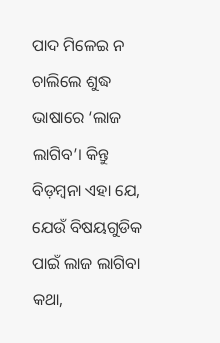ପାଦ ମିଳେଇ ନ ଚାଲିଲେ ଶୁଦ୍ଧ ଭାଷାରେ ‘ଲାଜ ଲାଗିବ’। କିନ୍ତୁ ବିଡ଼ମ୍ବନା ଏହା ଯେ, ଯେଉଁ ବିଷୟଗୁଡିକ ପାଇଁ ଲାଜ ଲାଗିବା କଥା,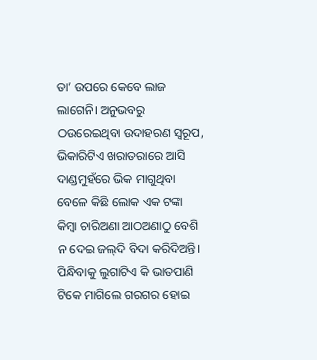ତା’ ଉପରେ କେବେ ଲାଜ ଲାଗେନି। ଅନୁଭବରୁ ଠଉରେଇଥିବା ଉଦାହରଣ ସ୍ବରୂପ, ଭିକାରିଟିଏ ଖରାତରାରେ ଆସି ଦାଣ୍ଡମୁହଁରେ ଭିକ ମାଗୁଥିବା ବେଳେ କିଛି ଲୋକ ଏକ ଟଙ୍କା କିମ୍ବା ଚାରିଅଣା ଆଠଅଣାଠୁ ବେଶି ନ ଦେଇ ଜଲ୍‌ଦି ବିଦା କରିଦିଅନ୍ତି। ପିନ୍ଧିବାକୁ ଲୁଗାଟିଏ କି ଭାତପାଣି ଟିକେ ମାଗିଲେ ଗରଗର ହୋଇ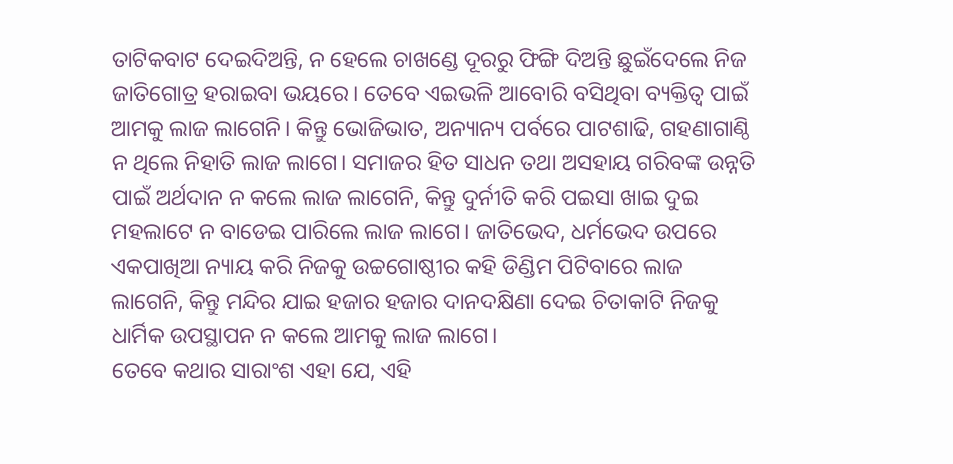ତାଟିକବାଟ ଦେଇଦିଅନ୍ତି, ନ ହେଲେ ଚାଖଣ୍ଡେ ଦୂରରୁ ଫିଙ୍ଗି ଦିଅନ୍ତି ଛୁଇଁଦେଲେ ନିଜ ଜାତିଗୋତ୍ର ହରାଇବା ଭୟରେ। ତେବେ ଏଇଭଳି ଆବୋରି ବସିଥିବା ବ୍ୟକ୍ତିତ୍ୱ ପାଇଁ ଆମକୁ ଲାଜ ଲାଗେନି। କିନ୍ତୁ ଭୋଜିଭାତ, ଅନ୍ୟାନ୍ୟ ପର୍ବରେ ପାଟଶାଢି, ଗହଣାଗାଣ୍ଠି ନ ଥିଲେ ନିହାତି ଲାଜ ଲାଗେ। ସମାଜର ହିତ ସାଧନ ତଥା ଅସହାୟ ଗରିବଙ୍କ ଉନ୍ନତି ପାଇଁ ଅର୍ଥଦାନ ନ କଲେ ଲାଜ ଲାଗେନି, କିନ୍ତୁ ଦୁର୍ନୀତି କରି ପଇସା ଖାଇ ଦୁଇ ମହଲାଟେ ନ ବାଡେଇ ପାରିଲେ ଲାଜ ଲାଗେ। ଜାତିଭେଦ, ଧର୍ମଭେଦ ଉପରେ ଏକପାଖିଆ ନ୍ୟାୟ କରି ନିଜକୁ ଉଚ୍ଚଗୋଷ୍ଠୀର କହି ଡିଣ୍ଡିମ ପିଟିବାରେ ଲାଜ ଲାଗେନି, କିନ୍ତୁ ମନ୍ଦିର ଯାଇ ହଜାର ହଜାର ଦାନଦକ୍ଷିଣା ଦେଇ ଚିତାକାଟି ନିଜକୁ ଧାର୍ମିକ ଉପସ୍ଥାପନ ନ କଲେ ଆମକୁ ଲାଜ ଲାଗେ।
ତେବେ କଥାର ସାରାଂଶ ଏହା ଯେ, ଏହି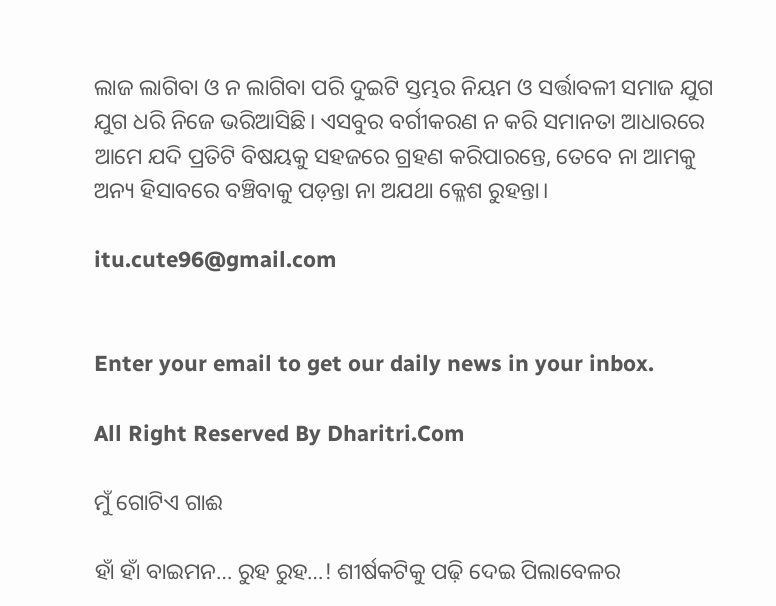ଲାଜ ଲାଗିବା ଓ ନ ଲାଗିବା ପରି ଦୁଇଟି ସ୍ତମ୍ଭର ନିୟମ ଓ ସର୍ତ୍ତାବଳୀ ସମାଜ ଯୁଗ ଯୁଗ ଧରି ନିଜେ ଭରିଆସିଛି। ଏସବୁର ବର୍ଗୀକରଣ ନ କରି ସମାନତା ଆଧାରରେ ଆମେ ଯଦି ପ୍ରତିଟି ବିଷୟକୁ ସହଜରେ ଗ୍ରହଣ କରିପାରନ୍ତେ, ତେବେ ନା ଆମକୁ ଅନ୍ୟ ହିସାବରେ ବଞ୍ଚିବାକୁ ପଡ଼ନ୍ତା ନା ଅଯଥା କ୍ଳେଶ ରୁହନ୍ତା।

itu.cute96@gmail.com


Enter your email to get our daily news in your inbox.

All Right Reserved By Dharitri.Com

ମୁଁ ଗୋଟିଏ ଗାଈ

ହାଁ ହାଁ ବାଇମନ… ରୁହ ରୁହ…! ଶୀର୍ଷକଟିକୁ ପଢ଼ି ଦେଇ ପିଲାବେଳର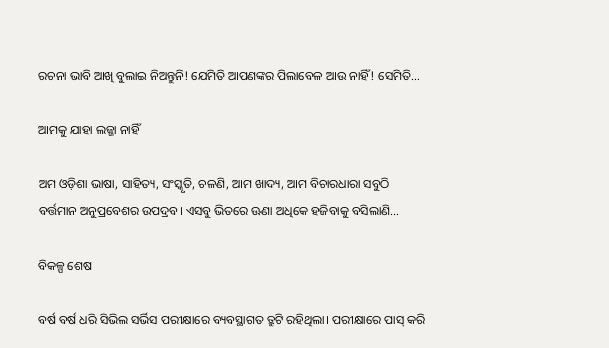ରଚନା ଭାବି ଆଖି ବୁଲାଇ ନିଅନ୍ତୁନି! ଯେମିତି ଆପଣଙ୍କର ପିଲାବେଳ ଆଉ ନାହିଁ! ସେମିତି…

ଆମକୁ ଯାହା ଲଜ୍ଜା ନାହିଁ

ଅମ ଓଡ଼ିଶା ଭାଷା, ସାହିତ୍ୟ, ସଂସ୍କୃତି, ଚଳଣି, ଆମ ଖାଦ୍ୟ, ଆମ ବିଚାରଧାରା ସବୁଠି ବର୍ତ୍ତମାନ ଅନୁପ୍ରବେଶର ଉପଦ୍ରବ। ଏସବୁ ଭିତରେ ଊଣା ଅଧିକେ ହଜିବାକୁ ବସିଲାଣି…

ବିକଳ୍ପ ଶେଷ

ବର୍ଷ ବର୍ଷ ଧରି ସିଭିଲ ସର୍ଭିସ ପରୀକ୍ଷାରେ ବ୍ୟବସ୍ଥାଗତ ତ୍ରୁଟି ରହିଥିଲା। ପରୀକ୍ଷାରେ ପାସ୍‌ କରି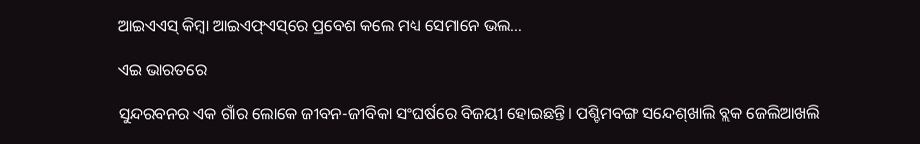ଆଇଏଏସ୍‌ କିମ୍ବା ଆଇଏଫ୍‌ଏସ୍‌ରେ ପ୍ରବେଶ କଲେ ମଧ୍ୟ ସେମାନେ ଭଲ…

ଏଇ ଭାରତରେ

ସୁନ୍ଦରବନର ଏକ ଗାଁର ଲୋକେ ଜୀବନ-ଜୀବିକା ସଂଘର୍ଷରେ ବିଜୟୀ ହୋଇଛନ୍ତି। ପଶ୍ଚିମବଙ୍ଗ ସନ୍ଦେଶ୍‌ଖାଲି ବ୍ଲକ ଜେଲିଆଖଲି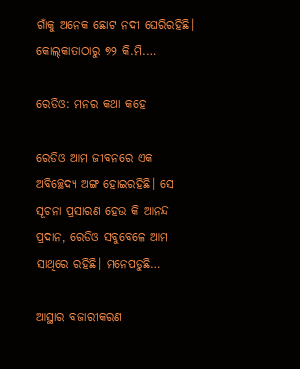ଗାଁକୁ ଅନେକ ଛୋଟ ନଦୀ ଘେରିରହିଛି। କୋଲ୍‌କାତାଠାରୁ ୭୨ କି.ମି.…

ରେଡିଓ: ମନର କଥା କହେ

ରେଡିଓ ଆମ ଜୀବନରେ ଏକ ଅବିଚ୍ଛେଦ୍ୟ ଅଙ୍ଗ ହୋଇରହିଛି। ସେ ସୂଚନା ପ୍ରସାରଣ ହେଉ କି ଆନନ୍ଦ ପ୍ରଦାନ, ରେଡିଓ ସବୁବେଳେ ଆମ ସାଥିରେ ରହିଛି। ମନେପଡୁଛି…

ଆସ୍ଥାର ବଜାରୀକରଣ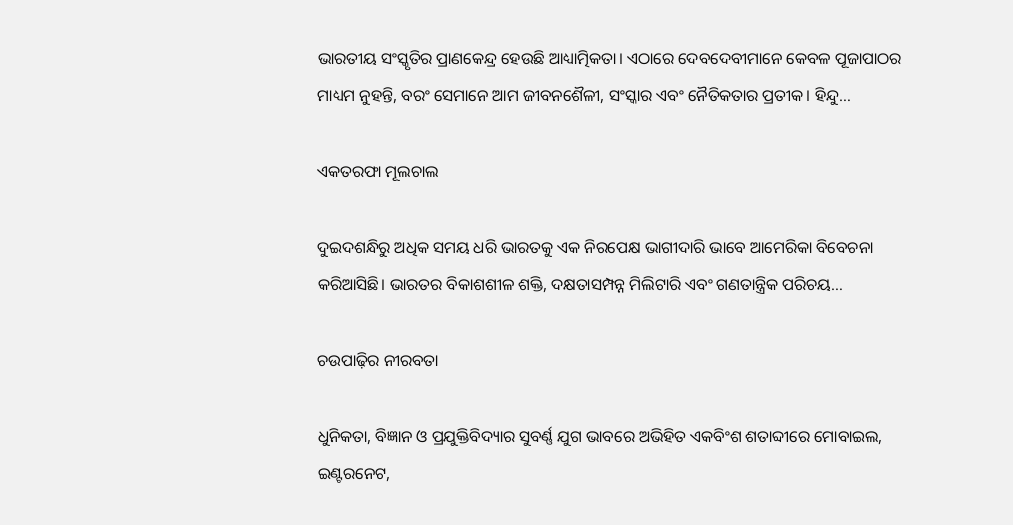ଭାରତୀୟ ସଂସ୍କୃତିର ପ୍ରାଣକେନ୍ଦ୍ର ହେଉଛି ଆଧ୍ୟାତ୍ମିକତା। ଏଠାରେ ଦେବଦେବୀମାନେ କେବଳ ପୂଜାପାଠର ମାଧ୍ୟମ ନୁହନ୍ତି, ବରଂ ସେମାନେ ଆମ ଜୀବନଶୈଳୀ, ସଂସ୍କାର ଏବଂ ନୈତିକତାର ପ୍ରତୀକ। ହିନ୍ଦୁ…

ଏକତରଫା ମୂଲଚାଲ

ଦୁଇଦଶନ୍ଧିରୁ ଅଧିକ ସମୟ ଧରି ଭାରତକୁ ଏକ ନିରପେକ୍ଷ ଭାଗୀଦାରି ଭାବେ ଆମେରିକା ବିବେଚନା କରିଆସିଛି। ଭାରତର ବିକାଶଶୀଳ ଶକ୍ତି, ଦକ୍ଷତାସମ୍ପନ୍ନ ମିଲିଟାରି ଏବଂ ଗଣତାନ୍ତ୍ରିକ ପରିଚୟ…

ଚଉପାଢ଼ିର ନୀରବତା

ଧୁନିକତା, ବିଜ୍ଞାନ ଓ ପ୍ରଯୁକ୍ତିବିଦ୍ୟାର ସୁବର୍ଣ୍ଣ ଯୁଗ ଭାବରେ ଅଭିହିତ ଏକବିଂଶ ଶତାବ୍ଦୀରେ ମୋବାଇଲ, ଇଣ୍ଟରନେଟ,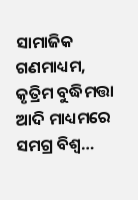ସାମାଜିକ ଗଣମାଧ୍ୟମ, କୃତ୍ରିମ ବୁଦ୍ଧିମତ୍ତା ଆଦି ମାଧ୍ୟମରେ ସମଗ୍ର ବିଶ୍ୱ…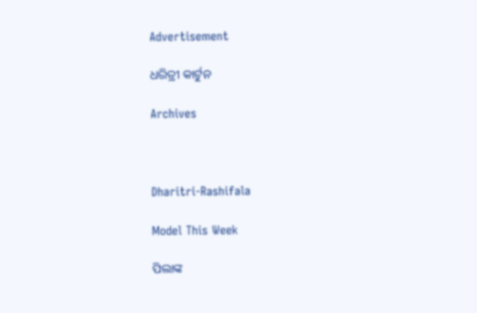Advertisement

ଧରିତ୍ରୀ କାର୍ଟୁନ

Archives



Dharitri-Rashifala

Model This Week

ପିଲାଙ୍କ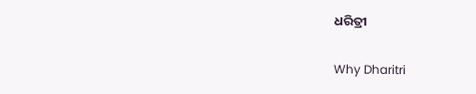ଧରିତ୍ରୀ

Why Dharitri